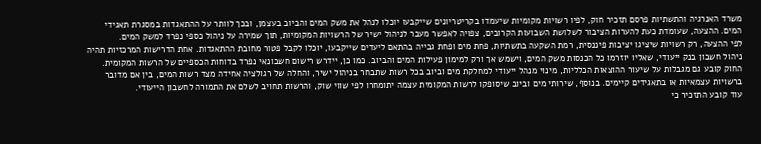משרד האנרגיה והתשתיות פרסם תזכיר חוק, לפיו רשויות מקומיות שיעמדו בקריטריונים שייקבעו יוכלו לנהל את משק המים והביוב בעצמן, ובכך לוותר על ההתאגדות במסגרת תאגידי המים. ההצעה, שעומדת כעת להערות הציבור לשלושת השבועות הקרובים, צפויה לאפשר מעבר לניהול ישיר של הרשויות המקומיות, תוך שמירה על ניהול כספי נפרד למשק המים.
לפי ההצעה, רק רשויות שיציגו יציבות פיננסית, רמת השקעה בתשתיות, פחת מים ופחת גבייה בהתאם ליעדים שייקבעו, יוכלו לקבל פטור מחובת ההתאגדות. אחת הדרישות המרכזיות תהיה ניהול חשבון בנק ייעודי, שאליו יוזרמו כל הכנסות משק המים, וישמש אך ורק למימון פעילות המים והביוב. כמו כן, יידרש רישום חשבונאי נפרד בדוחות הכספיים של הרשות המקומית.
החוק קובע גם מגבלות על שיעור ההוצאות הכלליות, מינוי מנהל ייעודי למחלקת מים וביוב בכל רשות שתבחר בניהול ישיר, והחלה של רגולציה אחידה מצד רשות המים, בין אם מדובר ברשויות עצמאיות או בתאגידים קיימים. בנוסף, שירותי מים וביוב שיסופקו לרשות המקומית עצמה יתומחרו לפי שווי שוק, והרשות תחויב לשלם את התמורה לחשבון הייעודי.
עוד קובע התזכיר כי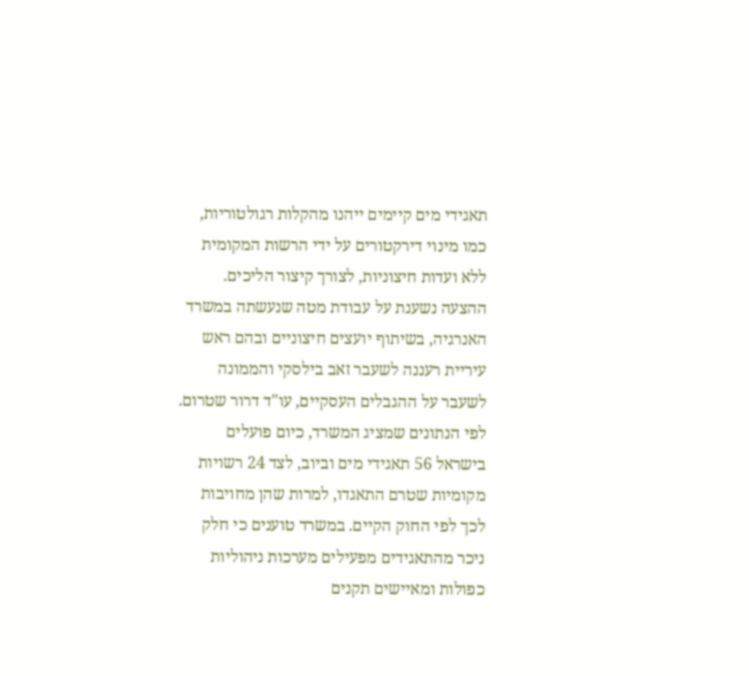תאגידי מים קיימים ייהנו מהקלות רגולטוריות, כמו מינוי דירקטורים על ידי הרשות המקומית ללא ועדות חיצוניות, לצורך קיצור הליכים.
ההצעה נשענת על עבודת מטה שנעשתה במשרד האנרגיה, בשיתוף יועצים חיצוניים ובהם ראש עיריית רעננה לשעבר זאב בילסקי והממונה לשעבר על ההגבלים העסקיים, עו"ד דרור שטרום. לפי הנתונים שמציג המשרד, כיום פועלים בישראל 56 תאגידי מים וביוב, לצד 24 רשויות מקומיות שטרם התאגדו, למרות שהן מחויבות לכך לפי החוק הקיים. במשרד טוענים כי חלק ניכר מהתאגידים מפעילים מערכות ניהוליות כפולות ומאיישים תקנים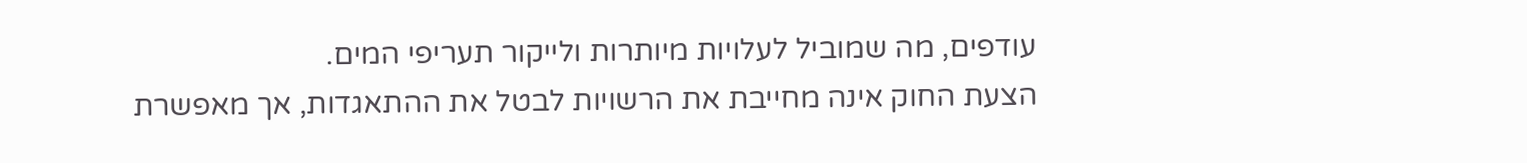עודפים, מה שמוביל לעלויות מיותרות ולייקור תעריפי המים.
הצעת החוק אינה מחייבת את הרשויות לבטל את ההתאגדות, אך מאפשרת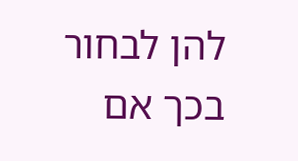להן לבחור בכך אם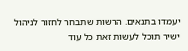יעמדו בתנאים. הרשות שתבחר לחזור לניהול ישיר תוכל לעשות זאת כל עוד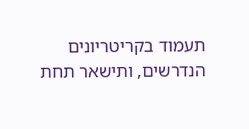תעמוד בקריטריונים הנדרשים, ותישאר תחת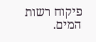פיקוח רשות המים.